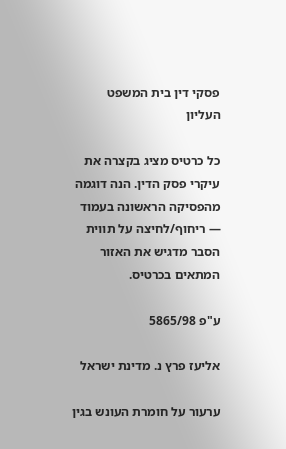פסקי דין בית המשפט העליון

כל כרטיס מציג בקצרה את עיקרי פסק הדין. הנה דוגמה מהפסיקה הראשונה בעמוד — ריחוף/לחיצה על תווית הסבר מדגיש את האזור המתאים בכרטיס.

ע"פ 5865/98

אליעז פרץ נ. מדינת ישראל

ערעור על חומרת העונש בגין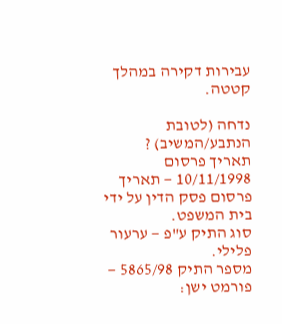עבירות דקירה במהלך קטטה.

נדחה (לטובת הנתבע/המשיב) ?
תאריך פרסום 10/11/1998 — תאריך פרסום פסק הדין על ידי בית המשפט.
סוג התיק ע"פ — ערעור פלילי.
מספר התיק 5865/98 — פורמט ישן: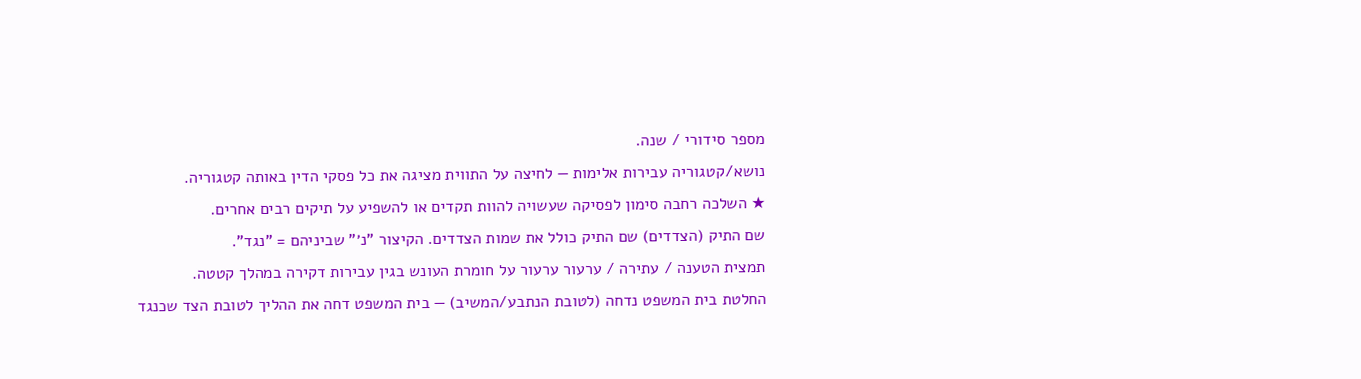מספר סידורי / שנה.
נושא/קטגוריה עבירות אלימות — לחיצה על התווית מציגה את כל פסקי הדין באותה קטגוריה.
★ השלכה רחבה סימון לפסיקה שעשויה להוות תקדים או להשפיע על תיקים רבים אחרים.
שם התיק (הצדדים) שם התיק כולל את שמות הצדדים. הקיצור "נ׳" שביניהם = "נגד".
תמצית הטענה / עתירה / ערעור ערעור על חומרת העונש בגין עבירות דקירה במהלך קטטה.
החלטת בית המשפט נדחה (לטובת הנתבע/המשיב) — בית המשפט דחה את ההליך לטובת הצד שכנגד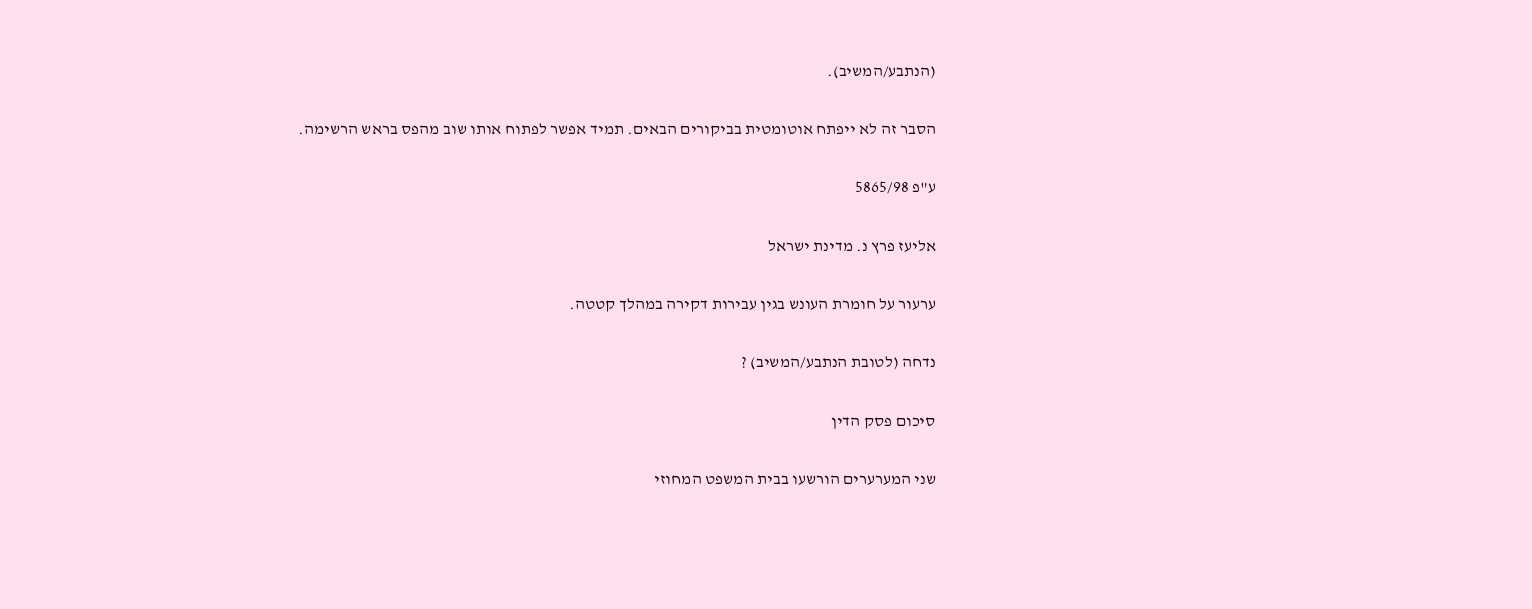(הנתבע/המשיב).

הסבר זה לא ייפתח אוטומטית בביקורים הבאים. תמיד אפשר לפתוח אותו שוב מהפס בראש הרשימה.

ע"פ 5865/98

אליעז פרץ נ. מדינת ישראל

ערעור על חומרת העונש בגין עבירות דקירה במהלך קטטה.

נדחה (לטובת הנתבע/המשיב) ?

סיכום פסק הדין

שני המערערים הורשעו בבית המשפט המחוזי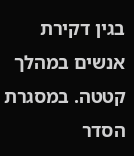בגין דקירת אנשים במהלך קטטה. במסגרת הסדר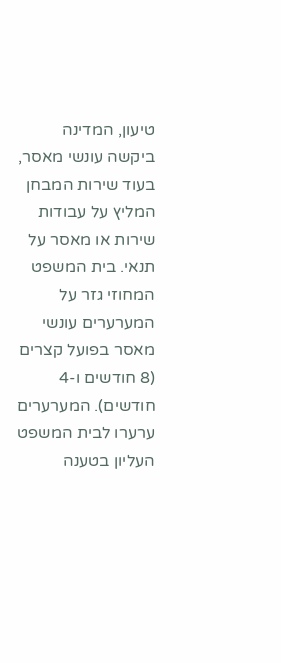טיעון, המדינה ביקשה עונשי מאסר, בעוד שירות המבחן המליץ על עבודות שירות או מאסר על תנאי. בית המשפט המחוזי גזר על המערערים עונשי מאסר בפועל קצרים (8 חודשים ו-4 חודשים). המערערים ערערו לבית המשפט העליון בטענה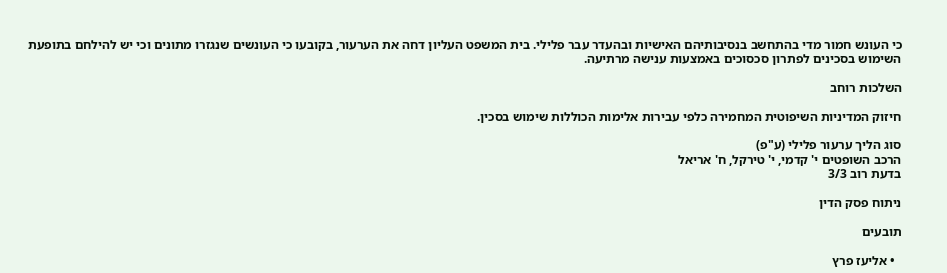כי העונש חמור מדי בהתחשב בנסיבותיהם האישיות ובהעדר עבר פלילי. בית המשפט העליון דחה את הערעור, בקובעו כי העונשים שנגזרו מתונים וכי יש להילחם בתופעת השימוש בסכינים לפתרון סכסוכים באמצעות ענישה מרתיעה.

השלכות רוחב

חיזוק המדיניות השיפוטית המחמירה כלפי עבירות אלימות הכוללות שימוש בסכין.

סוג הליך ערעור פלילי (ע"פ)
הרכב השופטים י' קדמי, י' טירקל, ח' אריאל
בדעת רוב 3/3

ניתוח פסק הדין

תובעים

  • אליעז פרץ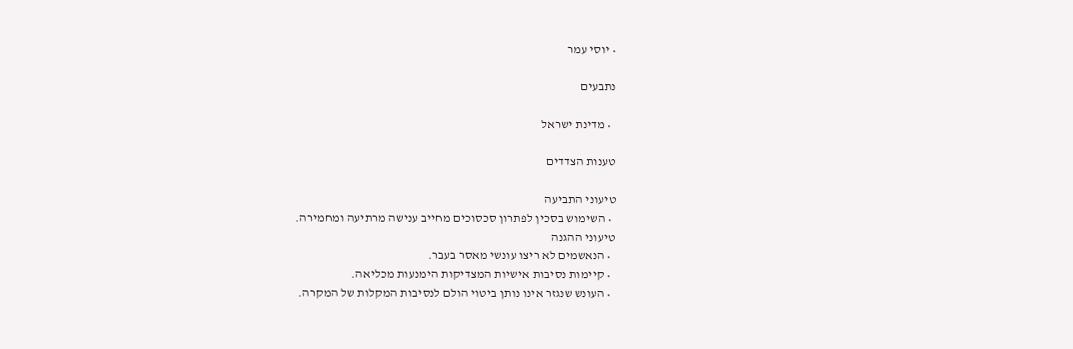• יוסי עמר

נתבעים

  • מדינת ישראל

טענות הצדדים

טיעוני התביעה
  • השימוש בסכין לפתרון סכסוכים מחייב ענישה מרתיעה ומחמירה.
טיעוני ההגנה
  • הנאשמים לא ריצו עונשי מאסר בעבר.
  • קיימות נסיבות אישיות המצדיקות הימנעות מכליאה.
  • העונש שנגזר אינו נותן ביטוי הולם לנסיבות המקלות של המקרה.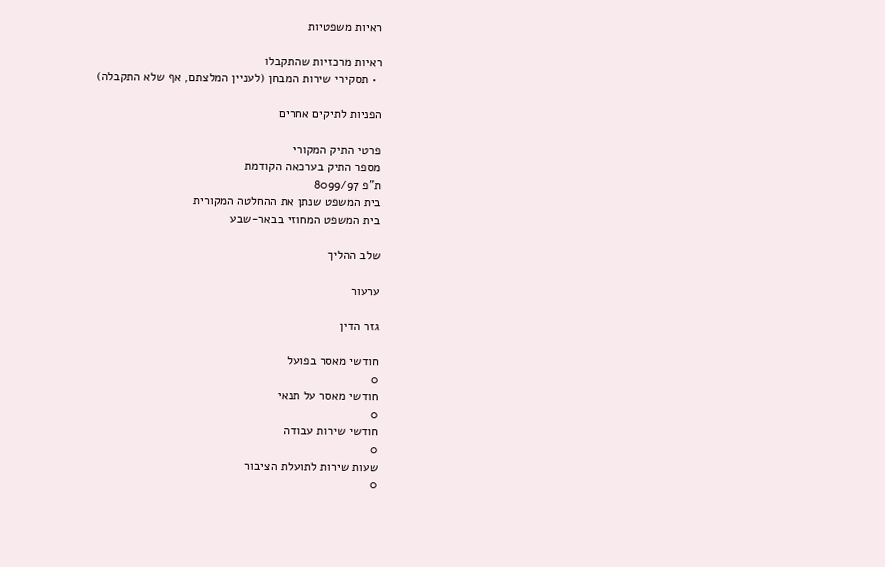ראיות משפטיות

ראיות מרכזיות שהתקבלו
  • תסקירי שירות המבחן (לעניין המלצתם, אף שלא התקבלה)

הפניות לתיקים אחרים

פרטי התיק המקורי
מספר התיק בערכאה הקודמת
ת"פ 8099/97
בית המשפט שנתן את ההחלטה המקורית
בית המשפט המחוזי בבאר-שבע

שלב ההליך

ערעור

גזר הדין

חודשי מאסר בפועל
0
חודשי מאסר על תנאי
0
חודשי שירות עבודה
0
שעות שירות לתועלת הציבור
0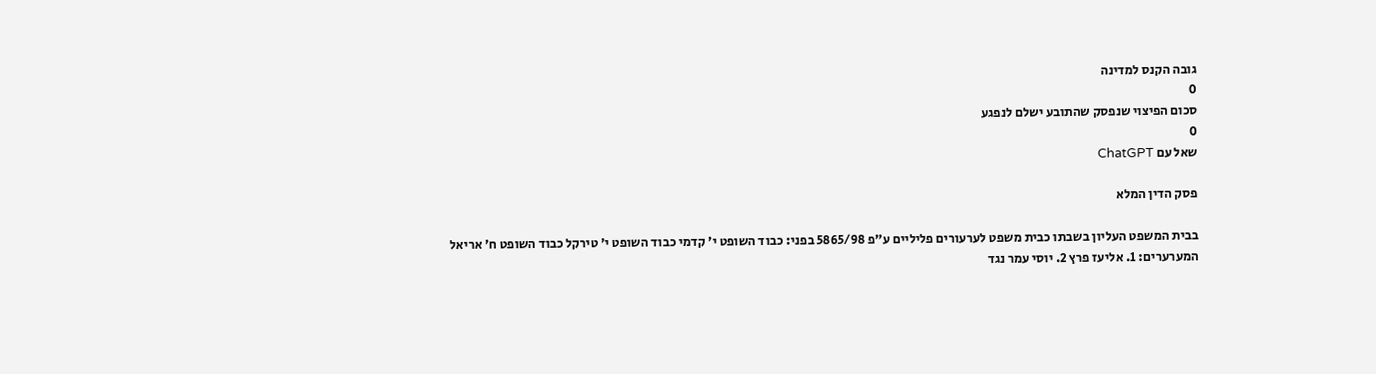גובה הקנס למדינה
0
סכום הפיצוי שנפסק שהתובע ישלם לנפגע
0
שאל עם ChatGPT

פסק הדין המלא

בבית המשפט העליון בשבתו כבית משפט לערעורים פליליים ע"פ 5865/98 בפני: כבוד השופט י' קדמי כבוד השופט י' טירקל כבוד השופט ח' אריאל המערערים: 1. אליעז פרץ 2. יוסי עמר נגד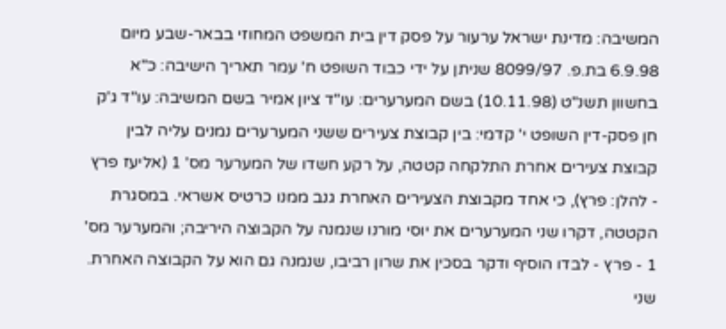המשיבה: מדינת ישראל ערעור על פסק דין בית המשפט המחוזי בבאר-שבע מיום 6.9.98 בת.פ. 8099/97 שניתן על ידי כבוד השופט ח' עמר תאריך הישיבה: כ"א בחשוון תשנ"ט (10.11.98) בשם המערערים: עו"ד ציון אמיר בשם המשיבה: עו"ד ג'ק חן פסק-דין השופט י' קדמי: בין קבוצת צעירים ששני המערערים נמנים עליה לבין קבוצת צעירים אחרת התלקחה קטטה, על רקע חשדו של המערער מס' 1 (אליעז פרץ - להלן: פרץ), כי אחד מקבוצת הצעירים האחרת גנב ממנו כרטיס אשראי. במסגרת הקטטה, דקרו שני המערערים את יוסי מורנו שנמנה על הקבוצה היריבה; והמערער מס' 1 - פרץ - לבדו הוסיף ודקר בסכין את שרון רביבו, שנמנה גם הוא על הקבוצה האחרת. שני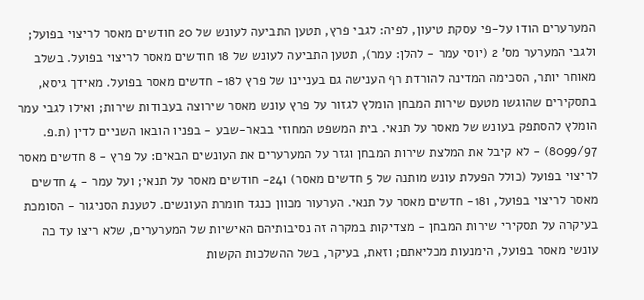המערערים הודו על-פי עסקת טיעון, לפיה: לגבי פרץ, תטען התביעה לעונש של 20 חודשים מאסר לריצוי בפועל; ולגבי המערער מס' 2 (יוסי עמר - להלן: עמר), תטען התביעה לעונש של 18 חודשים מאסר לריצוי בפועל. בשלב מאוחר יותר, הסכימה המדינה להורדת רף הענישה גם בעניינו של פרץ ל18- חדשים מאסר בפועל. מאידך גיסא, בתסקירים שהוגשו מטעם שירות המבחן הומלץ לגזור על פרץ עונש מאסר שירוצה בעבודות שירות; ואילו לגבי עמר הומלץ להסתפק בעונש של מאסר על תנאי. בית המשפט המחוזי בבאר-שבע - בפניו הובאו השניים לדין (ת.פ. 8099/97) - לא קיבל את המלצת שירות המבחן וגזר על המערערים את העונשים הבאים: על פרץ - 8 חדשים מאסר לריצוי בפועל (כולל הפעלת עונש מותנה של 5 חדשים מאסר) ו24- חודשים מאסר על תנאי; ועל עמר - 4 חדשים מאסר לריצוי בפועל, ו18- חדשים מאסר על תנאי. הערעור מכוון כנגד חומרת העונשים. לטענת הסניגור - הסומכת בעיקרה על תסקירי שירות המבחן - מצדיקות במקרה זה נסיבותיהם האישיות של המערערים, שלא ריצו עד כה עונשי מאסר בפועל, הימנעות מכליאתם; וזאת, בעיקר, בשל ההשלכות הקשות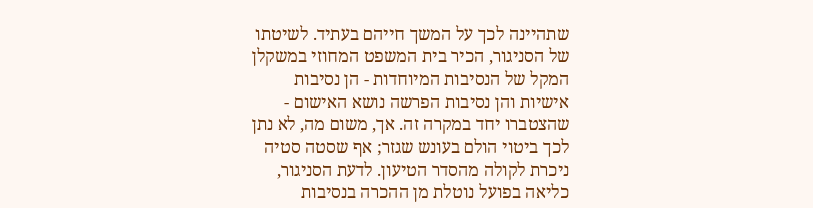שתהיינה לכך על המשך חייהם בעתיד. לשיטתו של הסניגור, הכיר בית המשפט המחוזי במשקלן המקל של הנסיבות המיוחדות - הן נסיבות אישיות והן נסיבות הפרשה נושא האישום - שהצטברו יחד במקרה זה. אך, משום מה, לא נתן לכך ביטוי הולם בעונש שגזר; אף שסטה סטיה ניכרת לקולה מהסדר הטיעון. לדעת הסניגור, כליאה בפועל נוטלת מן ההכרה בנסיבות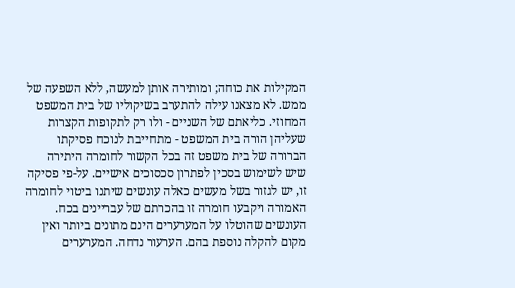המקילות את כוחה; ומותירה אותן למעשה, ללא השפעה של ממש. לא מצאנו עילה להתערב בשיקוליו של בית המשפט המחוזי. כליאתם של השניים - ולו רק לתקופות הקצרות שעליהן הורה בית המשפט - מתחייבת לנוכח פסיקתו הברורה של בית משפט זה בכל הקשור לחומרה היתירה שיש לשימוש בסכין לפתרון סכסוכים אישיים. על-פי פסיקה זו, יש לגזור בשל מעשים כאלה עונשים שיתנו ביטוי לחומרה האמורה ויקבעו חומרה זו בהכרתם של עבריינים בכח. העונשים שהוטלו על המערערים הינם מתונים ביותר ואין מקום להקלה נוספת בהם. הערעור נדחה. המערערים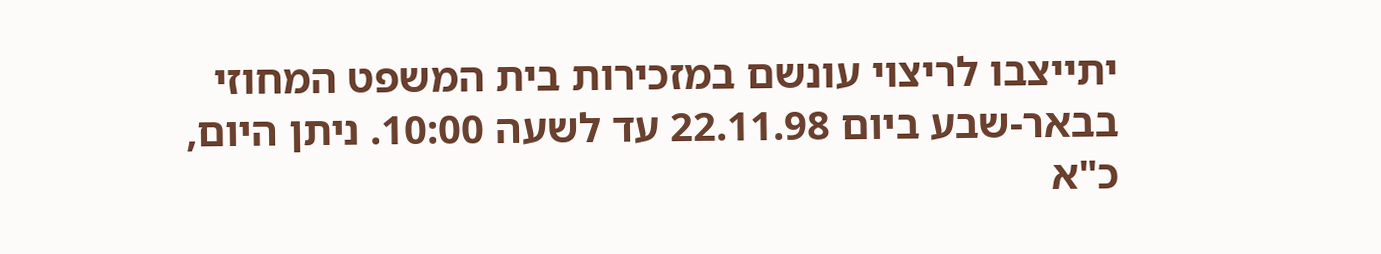יתייצבו לריצוי עונשם במזכירות בית המשפט המחוזי בבאר-שבע ביום 22.11.98 עד לשעה 10:00. ניתן היום, כ"א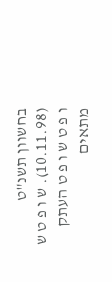בחשוון תשנ"ט (10.11.98). ש ו פ ט ש ו פ ט ש ו פ ט העתק מתאים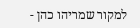למקור שמריהו כהן -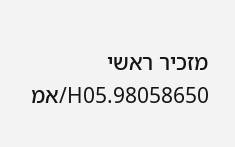מזכיר ראשי 98058650.H05/אמ